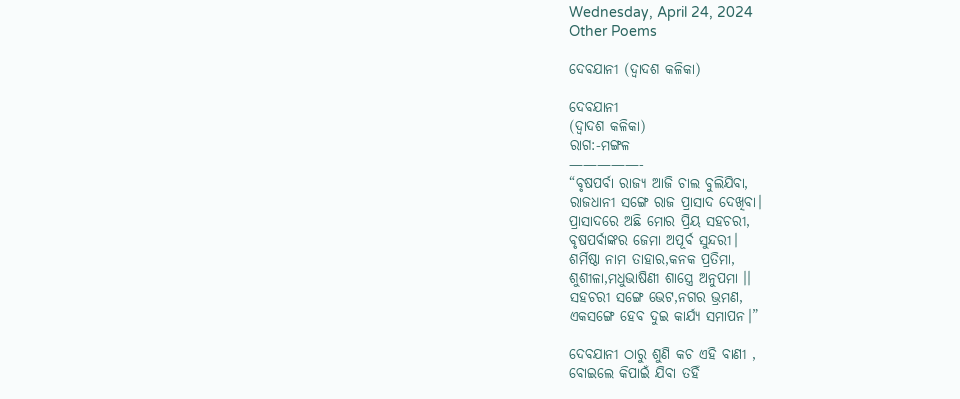Wednesday, April 24, 2024
Other Poems

ଦେବଯାନୀ (ଦ୍ବାଦଶ କଳିକା)

ଦେବଯାନୀ
(ଦ୍ୱାଦଶ କଳିକା)
ରାଗ:-ମଙ୍ଗଳ
—————-
“ବୃଷପର୍ବା ରାଜ୍ୟ ଆଜି ଚାଲ ବୁଲିଯିବା,
ରାଜଧାନୀ ସଙ୍ଗେ ରାଜ ପ୍ରାସାଦ ଦେଖିବା।
ପ୍ରାସାଦରେ ଅଛି ମୋର ପ୍ରିୟ ସହଚରୀ,
ବୃଷପର୍ବାଙ୍କର ଜେମା ଅପୂର୍ବ ସୁନ୍ଦରୀ।
ଶର୍ମିଷ୍ଠା ନାମ ତାହାର,କନକ ପ୍ରତିମା,
ଶୁଶୀଳା,ମଧୁଭାଷିଣୀ ଶାସ୍ତ୍ରେ ଅନୁପମା ।।
ସହଚରୀ ସଙ୍ଗେ ଭେଟ,ନଗର ଭ୍ରମଣ,
ଏକସଙ୍ଗେ ହେବ ଦୁଇ କାର୍ଯ୍ଯ ସମାପନ।”

ଦେବଯାନୀ ଠାରୁ ଶୁଣି କଚ ଏହି ବାଣୀ ,
ବୋଇଲେ କିପାଇଁ ଯିବା ତହିଁ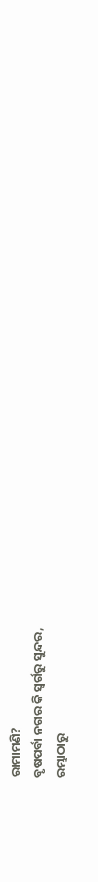ରାମାମଣି?
ବୃଷପର୍ବା ନଗର କି ସ୍ୱର୍ଗରୁ ସୁନ୍ଦର,
ରମ୍ଭାଠାରୁ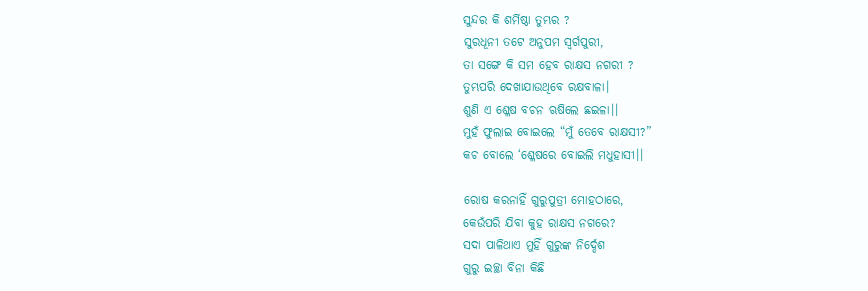ସୁନ୍ଦର କି ଶର୍ମିଷ୍ଠା ତୁମ୍ଭର ?
ସୁରଧୂନୀ ତଟେ ଅନୁପମ ସ୍ୱର୍ଗପୁରୀ,
ତା ସଙ୍ଗେ କି ସମ ହେବ ରାକ୍ଷସ ନଗରୀ ?
ତୁମ୍ଭପରି ଦେଖାଯାଉଥିବେ ରକ୍ଷବାଳା।
ଶୁଣି ଏ ଶ୍ଳେଷ ବଚନ ଋଷିଲେ ଛଇଳା।।
ମୁହଁ ଫୁଲାଇ ବୋଇଲେ “ମୁଁ ତେବେ ରାକ୍ଷସୀ?”
କଚ ବୋଲେ ‘ଶ୍ଳେଷରେ ବୋଇଲି ମଧୁହାସୀ।।

ରୋଷ କରନାହିଁ ଗୁରୁପୁତ୍ରୀ ମୋହଠାରେ,
କେଉଁପରି ଯିବା କୁହ ରାକ୍ଷସ ନଗରେ?
ସଦା ପାଳିଥାଏ ମୁହିଁ ଗୁରୁଙ୍କ ନିର୍ଦ୍ଦେଶ
ଗୁରୁ ଇଚ୍ଛା ବିନା କିଛି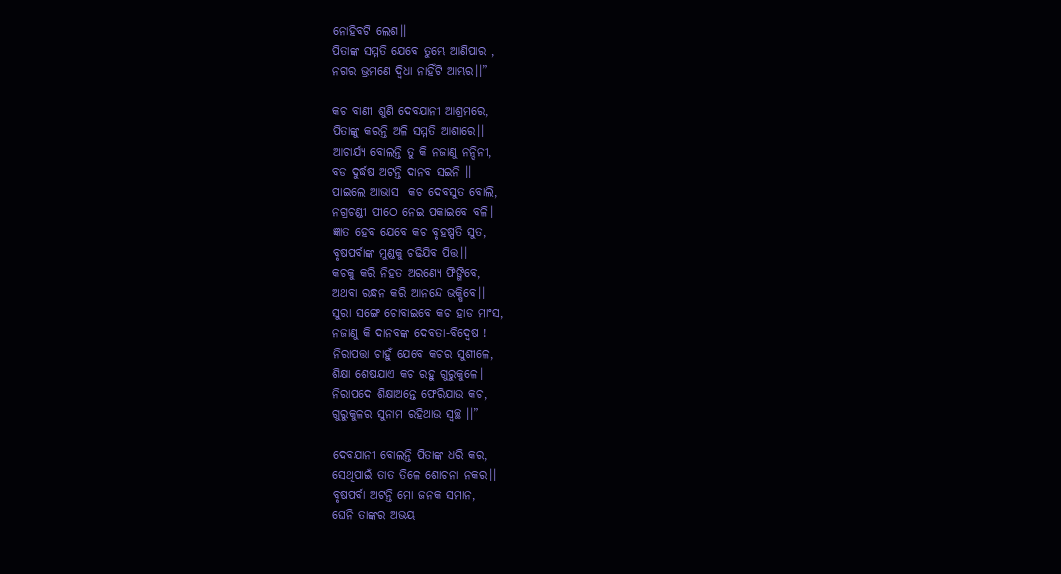ନୋହିବଟି ଲେଶ।।
ପିତାଙ୍କ ସମ୍ମତି ଯେବେ ତୁମ୍ଭେ ଆଣିପାର ,
ନଗର ଭ୍ରମଣେ ଦ୍ୱିଧା ନାହିଁଟି ଆମ୍ଭର।।”

କଚ ବାଣୀ ଶୁଣି ଦେବଯାନୀ ଆଶ୍ରମରେ,
ପିତାଙ୍କୁ କରନ୍ତି ଅଳି ସମ୍ମତି ଆଶାରେ।।
ଆଚାର୍ଯ୍ୟ ବୋଲନ୍ତି ତୁ କି ନଜାଣୁ ନନ୍ଦିନୀ,
ବଡ ଦୁର୍ଦ୍ଧଷ ଅଟନ୍ତି ଦାନବ ସଇନି ।।
ପାଇଲେ ଆଭାସ  କଚ ଦେବସୁତ ବୋଲି,
ନଗ୍ରଚଣ୍ଡୀ ପୀଠେ ନେଇ ପକାଇବେ ବଳି।
ଜ୍ଞାତ ହେବ ଯେବେ କଚ ବୃହଷ୍ପତି ସୁତ,
ବୃଷପର୍ବାଙ୍କ ମୁଣ୍ଡକୁ ଚଢିଯିବ ପିତ୍ତ।।
କଚକୁ କରି ନିହତ ଅରଣ୍ୟେ ଫିଙ୍ଗିବେ,
ଅଥବା ରନ୍ଧନ କରି ଆନନ୍ଦେ ଭକ୍ଷିବେ।।
ସୁରା ସଙ୍ଗେ ଚୋବାଇବେ କଚ ହାଡ ମାଂସ,
ନଜାଣୁ କି ଦାନବଙ୍କ ଦେବତା-ବିଦ୍ୱେଷ !
ନିରାପତ୍ତା ଚାହୁଁ ଯେବେ କଚର ସୁଶୀଳେ,
ଶିକ୍ଷା ଶେଷଯାଏ କଚ ରହୁ ଗୁରୁକୁଳେ।
ନିରାପଦେ ଶିକ୍ଷାଅନ୍ତେ ଫେରିଯାଉ କଚ,
ଗୁରୁକୁଳର ସୁନାମ ରହିଥାଉ ସ୍ୱଚ୍ଛ ।।”

ଦେବଯାନୀ ବୋଲନ୍ତି ପିତାଙ୍କ ଧରି କର,
ସେଥିପାଇଁ ତାତ ତିଳେ ଶୋଚନା ନକର।।
ବୃଷପର୍ବା ଅଟନ୍ତି ମୋ ଜନକ ସମାନ,
ଘେନି ତାଙ୍କର ଅଭୟ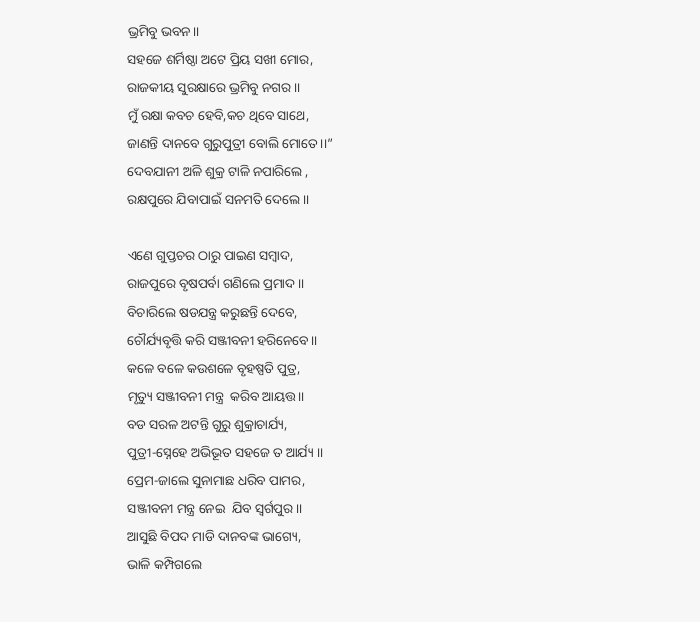ଭ୍ରମିବୁ ଭବନ।।
ସହଜେ ଶର୍ମିଷ୍ଠା ଅଟେ ପ୍ରିୟ ସଖୀ ମୋର,
ରାଜକୀୟ ସୁରକ୍ଷାରେ ଭ୍ରମିବୁ ନଗର।।
ମୁଁ ରକ୍ଷା କବଚ ହେବି,କଚ ଥିବେ ସାଥେ,
ଜାଣନ୍ତି ଦାନବେ ଗୁରୁପୁତ୍ରୀ ବୋଲି ମୋତେ।।”
ଦେବଯାନୀ ଅଳି ଶୁକ୍ର ଟାଳି ନପାରିଲେ ,
ରକ୍ଷପୁରେ ଯିବାପାଇଁ ସନମତି ଦେଲେ ।।

ଏଣେ ଗୁପ୍ତଚର ଠାରୁ ପାଇଣ ସମ୍ବାଦ,
ରାଜପୁରେ ବୃଷପର୍ବା ଗଣିଲେ ପ୍ରମାଦ।।
ବିଚାରିଲେ ଷଡଯନ୍ତ୍ର କରୁଛନ୍ତି ଦେବେ,
ଚୌର୍ଯ୍ୟବୃତ୍ତି କରି ସଞ୍ଜୀବନୀ ହରିନେବେ।।
କଳେ ବଳେ କଉଶଳେ ବୃହଷ୍ପତି ପୁତ୍ର,
ମୃତ୍ୟୁ ସଞ୍ଜୀବନୀ ମନ୍ତ୍ର  କରିବ ଆୟତ୍ତ।।
ବଡ ସରଳ ଅଟନ୍ତି ଗୁରୁ ଶୁକ୍ରାଚାର୍ଯ୍ୟ,
ପୁତ୍ରୀ-ସ୍ନେହେ ଅଭିଭୂତ ସହଜେ ତ ଆର୍ଯ୍ୟ ।।
ପ୍ରେମ-ଜାଲେ ସୁନାମାଛ ଧରିବ ପାମର,
ସଞ୍ଜୀବନୀ ମନ୍ତ୍ର ନେଇ  ଯିବ ସ୍ୱର୍ଗପୁର।।
ଆସୁଛି ବିପଦ ମାଡି ଦାନବଙ୍କ ଭାଗ୍ୟେ,
ଭାଳି କମ୍ପିଗଲେ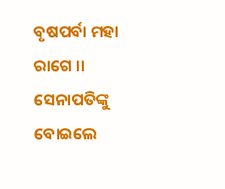ବୃଷପର୍ବା ମହା ରାଗେ ।।
ସେନାପତିଙ୍କୁ ବୋଇଲେ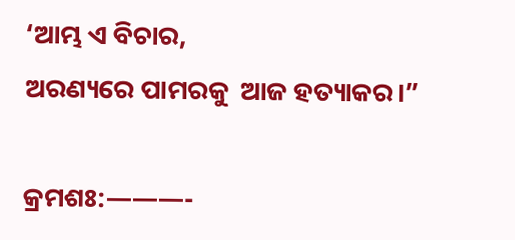‘ଆମ୍ଭ ଏ ବିଚାର,
ଅରଣ୍ୟରେ ପାମରକୁ  ଆଜ ହତ୍ୟାକର।”

କ୍ରମଶଃ:———-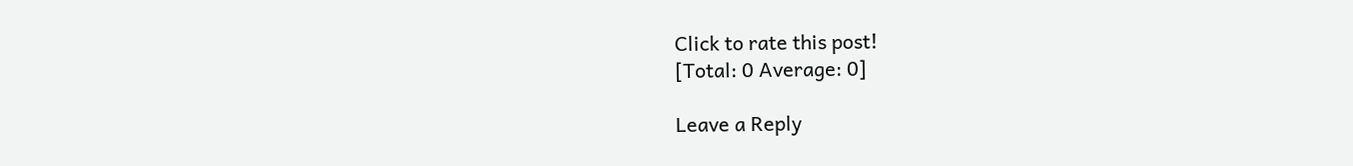Click to rate this post!
[Total: 0 Average: 0]

Leave a Reply